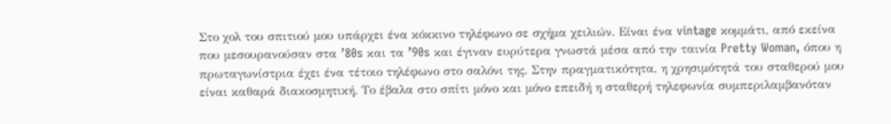Στο χολ του σπιτιού μου υπάρχει ένα κόκκινο τηλέφωνο σε σχήμα χειλιών. Είναι ένα vintage κομμάτι, από εκείνα που μεσουρανούσαν στα ’80s και τα ’90s και έγιναν ευρύτερα γνωστά μέσα από την ταινία Pretty Woman, όπου η πρωταγωνίστρια έχει ένα τέτοιο τηλέφωνο στο σαλόνι της. Στην πραγματικότητα, η χρησιμότητά του σταθερού μου είναι καθαρά διακοσμητική. Το έβαλα στο σπίτι μόνο και μόνο επειδή η σταθερή τηλεφωνία συμπεριλαμβανόταν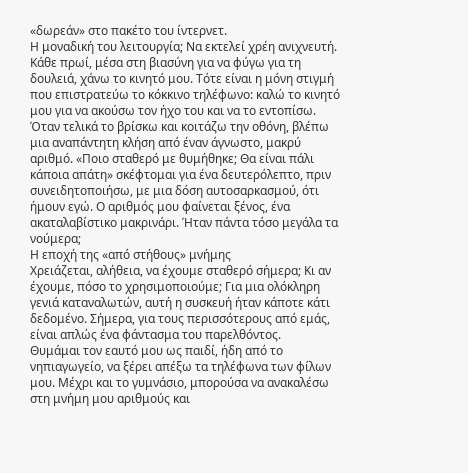«δωρεάν» στο πακέτο του ίντερνετ.
Η μοναδική του λειτουργία; Να εκτελεί χρέη ανιχνευτή. Κάθε πρωί, μέσα στη βιασύνη για να φύγω για τη δουλειά, χάνω το κινητό μου. Τότε είναι η μόνη στιγμή που επιστρατεύω το κόκκινο τηλέφωνο: καλώ το κινητό μου για να ακούσω τον ήχο του και να το εντοπίσω. Όταν τελικά το βρίσκω και κοιτάζω την οθόνη, βλέπω μια αναπάντητη κλήση από έναν άγνωστο, μακρύ αριθμό. «Ποιο σταθερό με θυμήθηκε; Θα είναι πάλι κάποια απάτη» σκέφτομαι για ένα δευτερόλεπτο, πριν συνειδητοποιήσω, με μια δόση αυτοσαρκασμού, ότι ήμουν εγώ. Ο αριθμός μου φαίνεται ξένος, ένα ακαταλαβίστικο μακρινάρι. Ήταν πάντα τόσο μεγάλα τα νούμερα;
Η εποχή της «από στήθους» μνήμης
Χρειάζεται, αλήθεια, να έχουμε σταθερό σήμερα; Κι αν έχουμε, πόσο το χρησιμοποιούμε; Για μια ολόκληρη γενιά καταναλωτών, αυτή η συσκευή ήταν κάποτε κάτι δεδομένο. Σήμερα, για τους περισσότερους από εμάς, είναι απλώς ένα φάντασμα του παρελθόντος.
Θυμάμαι τον εαυτό μου ως παιδί, ήδη από το νηπιαγωγείο, να ξέρει απέξω τα τηλέφωνα των φίλων μου. Μέχρι και το γυμνάσιο, μπορούσα να ανακαλέσω στη μνήμη μου αριθμούς και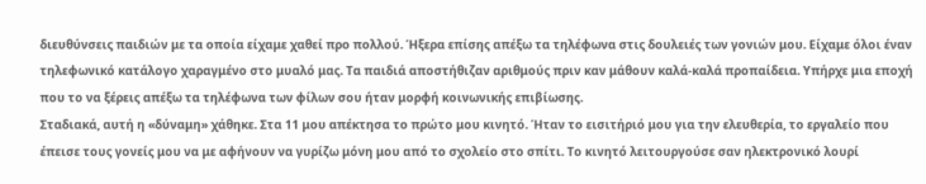διευθύνσεις παιδιών με τα οποία είχαμε χαθεί προ πολλού. Ήξερα επίσης απέξω τα τηλέφωνα στις δουλειές των γονιών μου. Είχαμε όλοι έναν τηλεφωνικό κατάλογο χαραγμένο στο μυαλό μας. Τα παιδιά αποστήθιζαν αριθμούς πριν καν μάθουν καλά-καλά προπαίδεια. Υπήρχε μια εποχή που το να ξέρεις απέξω τα τηλέφωνα των φίλων σου ήταν μορφή κοινωνικής επιβίωσης.
Σταδιακά, αυτή η «δύναμη» χάθηκε. Στα 11 μου απέκτησα το πρώτο μου κινητό. Ήταν το εισιτήριό μου για την ελευθερία, το εργαλείο που έπεισε τους γονείς μου να με αφήνουν να γυρίζω μόνη μου από το σχολείο στο σπίτι. Το κινητό λειτουργούσε σαν ηλεκτρονικό λουρί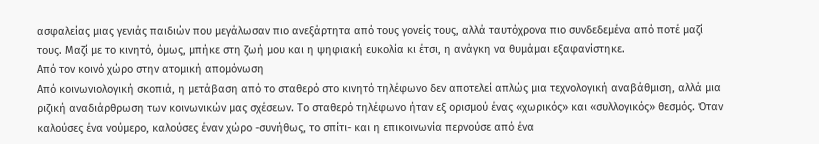ασφαλείας μιας γενιάς παιδιών που μεγάλωσαν πιο ανεξάρτητα από τους γονείς τους, αλλά ταυτόχρονα πιο συνδεδεμένα από ποτέ μαζί τους. Μαζί με το κινητό, όμως, μπήκε στη ζωή μου και η ψηφιακή ευκολία κι έτσι, η ανάγκη να θυμάμαι εξαφανίστηκε.
Από τον κοινό χώρο στην ατομική απομόνωση
Από κοινωνιολογική σκοπιά, η μετάβαση από το σταθερό στο κινητό τηλέφωνο δεν αποτελεί απλώς μια τεχνολογική αναβάθμιση, αλλά μια ριζική αναδιάρθρωση των κοινωνικών μας σχέσεων. Το σταθερό τηλέφωνο ήταν εξ ορισμού ένας «χωρικός» και «συλλογικός» θεσμός. Όταν καλούσες ένα νούμερο, καλούσες έναν χώρο -συνήθως, το σπίτι- και η επικοινωνία περνούσε από ένα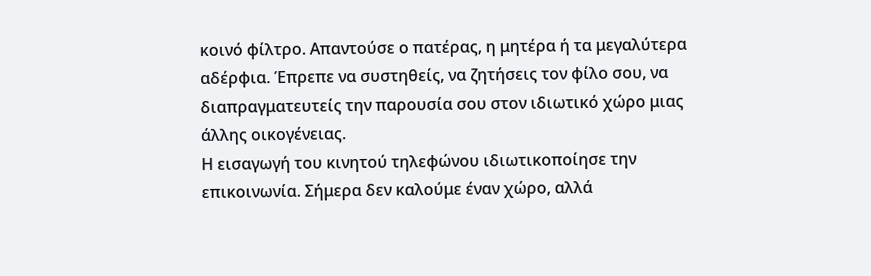κοινό φίλτρο. Απαντούσε ο πατέρας, η μητέρα ή τα μεγαλύτερα αδέρφια. Έπρεπε να συστηθείς, να ζητήσεις τον φίλο σου, να διαπραγματευτείς την παρουσία σου στον ιδιωτικό χώρο μιας άλλης οικογένειας.
Η εισαγωγή του κινητού τηλεφώνου ιδιωτικοποίησε την επικοινωνία. Σήμερα δεν καλούμε έναν χώρο, αλλά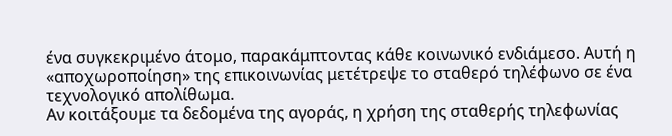ένα συγκεκριμένο άτομο, παρακάμπτοντας κάθε κοινωνικό ενδιάμεσο. Αυτή η «αποχωροποίηση» της επικοινωνίας μετέτρεψε το σταθερό τηλέφωνο σε ένα τεχνολογικό απολίθωμα.
Αν κοιτάξουμε τα δεδομένα της αγοράς, η χρήση της σταθερής τηλεφωνίας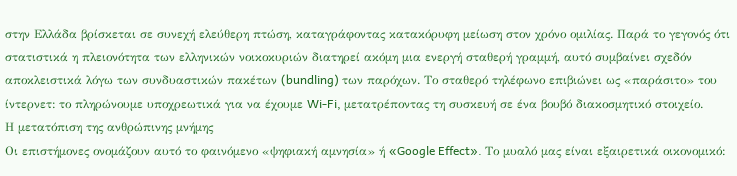στην Ελλάδα βρίσκεται σε συνεχή ελεύθερη πτώση, καταγράφοντας κατακόρυφη μείωση στον χρόνο ομιλίας. Παρά το γεγονός ότι στατιστικά η πλειονότητα των ελληνικών νοικοκυριών διατηρεί ακόμη μια ενεργή σταθερή γραμμή, αυτό συμβαίνει σχεδόν αποκλειστικά λόγω των συνδυαστικών πακέτων (bundling) των παρόχων. Το σταθερό τηλέφωνο επιβιώνει ως «παράσιτο» του ίντερνετ: το πληρώνουμε υποχρεωτικά για να έχουμε Wi-Fi, μετατρέποντας τη συσκευή σε ένα βουβό διακοσμητικό στοιχείο.
Η μετατόπιση της ανθρώπινης μνήμης
Οι επιστήμονες ονομάζουν αυτό το φαινόμενο «ψηφιακή αμνησία» ή «Google Effect». Το μυαλό μας είναι εξαιρετικά οικονομικό: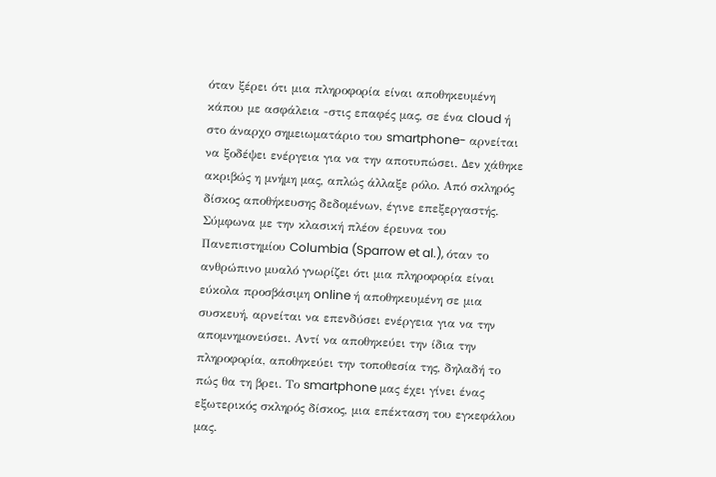όταν ξέρει ότι μια πληροφορία είναι αποθηκευμένη κάπου με ασφάλεια -στις επαφές μας, σε ένα cloud ή στο άναρχο σημειωματάριο του smartphone- αρνείται να ξοδέψει ενέργεια για να την αποτυπώσει. Δεν χάθηκε ακριβώς η μνήμη μας, απλώς άλλαξε ρόλο. Από σκληρός δίσκος αποθήκευσης δεδομένων, έγινε επεξεργαστής.
Σύμφωνα με την κλασική πλέον έρευνα του Πανεπιστημίου Columbia (Sparrow et al.), όταν το ανθρώπινο μυαλό γνωρίζει ότι μια πληροφορία είναι εύκολα προσβάσιμη online ή αποθηκευμένη σε μια συσκευή, αρνείται να επενδύσει ενέργεια για να την απομνημονεύσει. Αντί να αποθηκεύει την ίδια την πληροφορία, αποθηκεύει την τοποθεσία της, δηλαδή το πώς θα τη βρει. Το smartphone μας έχει γίνει ένας εξωτερικός σκληρός δίσκος, μια επέκταση του εγκεφάλου μας.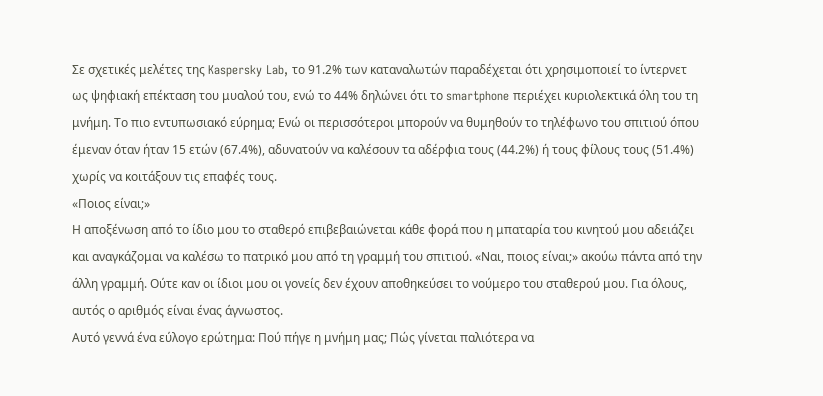Σε σχετικές μελέτες της Kaspersky Lab, το 91.2% των καταναλωτών παραδέχεται ότι χρησιμοποιεί το ίντερνετ ως ψηφιακή επέκταση του μυαλού του, ενώ το 44% δηλώνει ότι το smartphone περιέχει κυριολεκτικά όλη του τη μνήμη. Το πιο εντυπωσιακό εύρημα; Ενώ οι περισσότεροι μπορούν να θυμηθούν το τηλέφωνο του σπιτιού όπου έμεναν όταν ήταν 15 ετών (67.4%), αδυνατούν να καλέσουν τα αδέρφια τους (44.2%) ή τους φίλους τους (51.4%) χωρίς να κοιτάξουν τις επαφές τους.
«Ποιος είναι;»
Η αποξένωση από το ίδιο μου το σταθερό επιβεβαιώνεται κάθε φορά που η μπαταρία του κινητού μου αδειάζει και αναγκάζομαι να καλέσω το πατρικό μου από τη γραμμή του σπιτιού. «Ναι, ποιος είναι;» ακούω πάντα από την άλλη γραμμή. Ούτε καν οι ίδιοι μου οι γονείς δεν έχουν αποθηκεύσει το νούμερο του σταθερού μου. Για όλους, αυτός ο αριθμός είναι ένας άγνωστος.
Αυτό γεννά ένα εύλογο ερώτημα: Πού πήγε η μνήμη μας; Πώς γίνεται παλιότερα να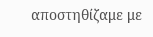αποστηθίζαμε με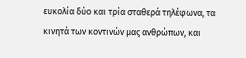ευκολία δύο και τρία σταθερά τηλέφωνα, τα κινητά των κοντινών μας ανθρώπων, και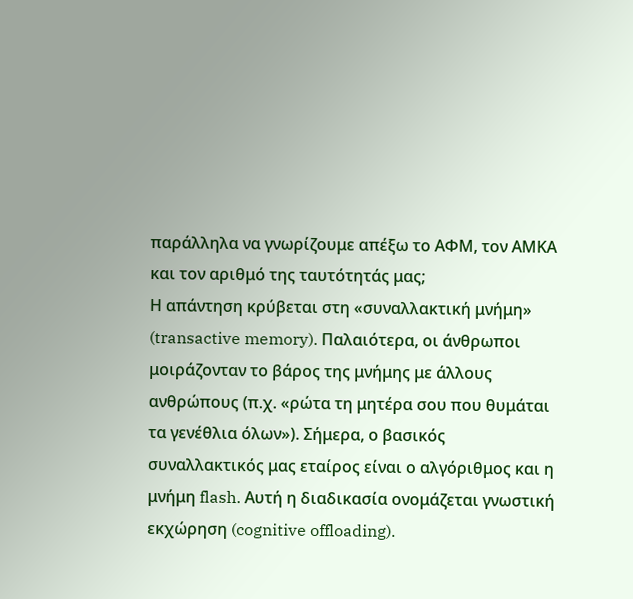παράλληλα να γνωρίζουμε απέξω το ΑΦΜ, τον ΑΜΚΑ και τον αριθμό της ταυτότητάς μας;
Η απάντηση κρύβεται στη «συναλλακτική μνήμη» (transactive memory). Παλαιότερα, οι άνθρωποι μοιράζονταν το βάρος της μνήμης με άλλους ανθρώπους (π.χ. «ρώτα τη μητέρα σου που θυμάται τα γενέθλια όλων»). Σήμερα, ο βασικός συναλλακτικός μας εταίρος είναι ο αλγόριθμος και η μνήμη flash. Αυτή η διαδικασία ονομάζεται γνωστική εκχώρηση (cognitive offloading).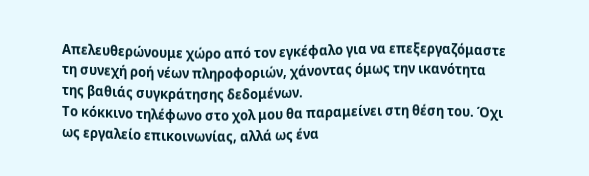Απελευθερώνουμε χώρο από τον εγκέφαλο για να επεξεργαζόμαστε τη συνεχή ροή νέων πληροφοριών, χάνοντας όμως την ικανότητα της βαθιάς συγκράτησης δεδομένων.
Το κόκκινο τηλέφωνο στο χολ μου θα παραμείνει στη θέση του. Όχι ως εργαλείο επικοινωνίας, αλλά ως ένα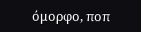όμορφο, ποπ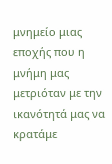μνημείο μιας εποχής που η μνήμη μας μετριόταν με την ικανότητά μας να κρατάμε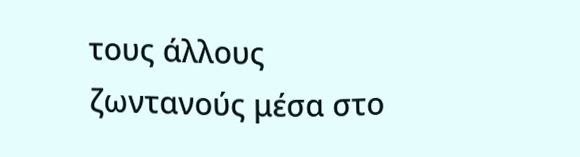τους άλλους ζωντανούς μέσα στο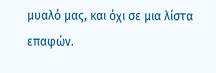μυαλό μας, και όχι σε μια λίστα επαφών.